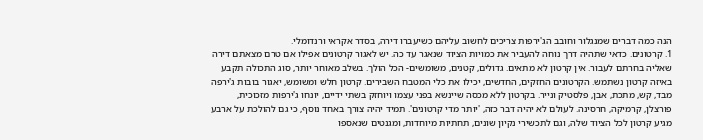הנה כמה דברים שמנגלור וחובב הג'ירפות צריכים לחשוב עליהם כשיעברו דירה, בסדר אקראי ורנדומלי.
1. קרטונים. כדאי שתהיה דרך נוחה להעביר את כמויות הציוד שנאגר עד כה. יש לאגור קרטונים אפילו אם טרם מצאתם דירה שאליה בחרתם לעבור. אין קרטון לא מתאים. גדולים, קטנים, משומשים- הכל הולך. בשלב מאוחר יותר, סוג התכולה תקבע באיזה קרטון נשתמש. הקרטונים החזקים, החדשים, יכילו את כלי המטבח השבירים. קרטון חלש ומשומש, יאגור בובות ג'ירפה מבד, קש, מתכת, אבן, פלסטיק ונייר. בקרטון ללא מכסה שיינשא בפני עצמו ויוחזק בשתי ידיים, יונחו ג'ירפות מזכוכית, פורצלן, קרמיקה, חרסינה. לעולם לא יהיה דבר כזה, 'יותר מדי קרטונים'. תמיד יהיה צורך באחד נוסף, כי גם להולכת על ארבע מגיע קרטון לכל הציוד שלה, וגם לתכשירי נקיון שונים, תחתיות מיוחדות, ומגנטים שנאספו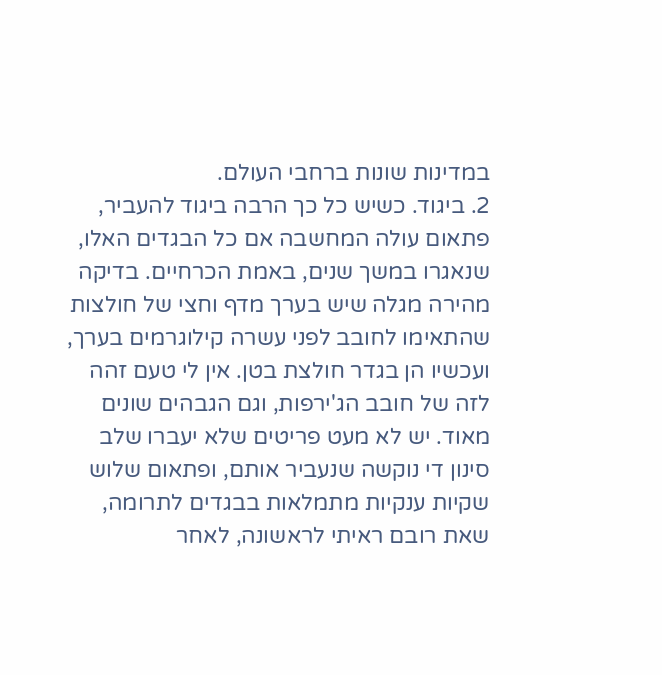במדינות שונות ברחבי העולם.
2. ביגוד. כשיש כל כך הרבה ביגוד להעביר, פתאום עולה המחשבה אם כל הבגדים האלו, שנאגרו במשך שנים, באמת הכרחיים. בדיקה מהירה מגלה שיש בערך מדף וחצי של חולצות שהתאימו לחובב לפני עשרה קילוגרמים בערך, ועכשיו הן בגדר חולצת בטן. אין לי טעם זהה לזה של חובב הג'ירפות, וגם הגבהים שונים מאוד. יש לא מעט פריטים שלא יעברו שלב סינון די נוקשה שנעביר אותם, ופתאום שלוש שקיות ענקיות מתמלאות בבגדים לתרומה, שאת רובם ראיתי לראשונה, לאחר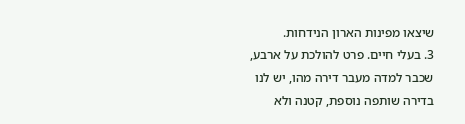שיצאו מפינות הארון הנידחות.
3. בעלי חיים. פרט להולכת על ארבע, שכבר למדה מעבר דירה מהו, יש לנו בדירה שותפה נוספת, קטנה ולא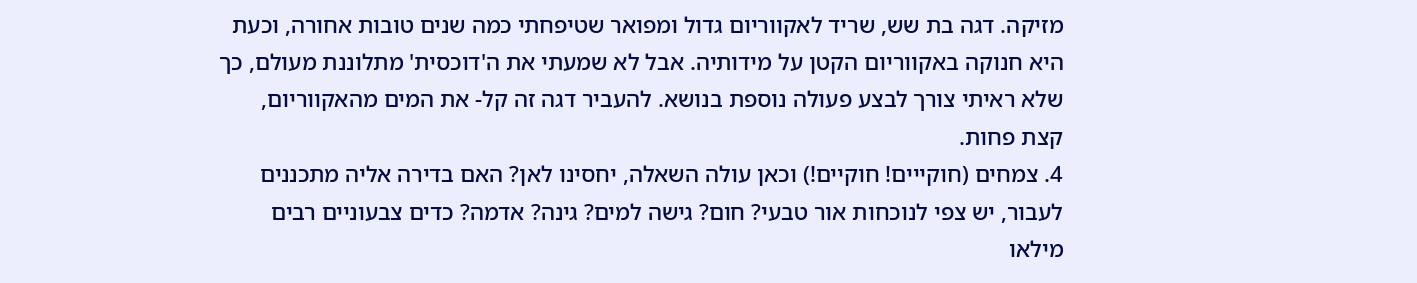מזיקה. דגה בת שש, שריד לאקווריום גדול ומפואר שטיפחתי כמה שנים טובות אחורה, וכעת היא חנוקה באקווריום הקטן על מידותיה. אבל לא שמעתי את ה'דוכסית' מתלוננת מעולם, כך שלא ראיתי צורך לבצע פעולה נוספת בנושא. להעביר דגה זה קל- את המים מהאקווריום, קצת פחות.
4. צמחים (חוקייים! חוקיים!) וכאן עולה השאלה, יחסינו לאן? האם בדירה אליה מתכננים לעבור, יש צפי לנוכחות אור טבעי? חום? גישה למים? גינה? אדמה? כדים צבעוניים רבים מילאו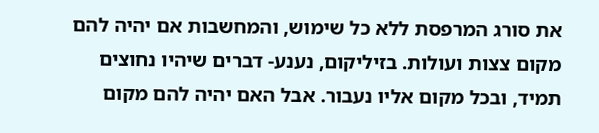את סורג המרפסת ללא כל שימוש, והמחשבות אם יהיה להם מקום צצות ועולות. בזיליקום, נענע- דברים שיהיו נחוצים תמיד, ובכל מקום אליו נעבור. אבל האם יהיה להם מקום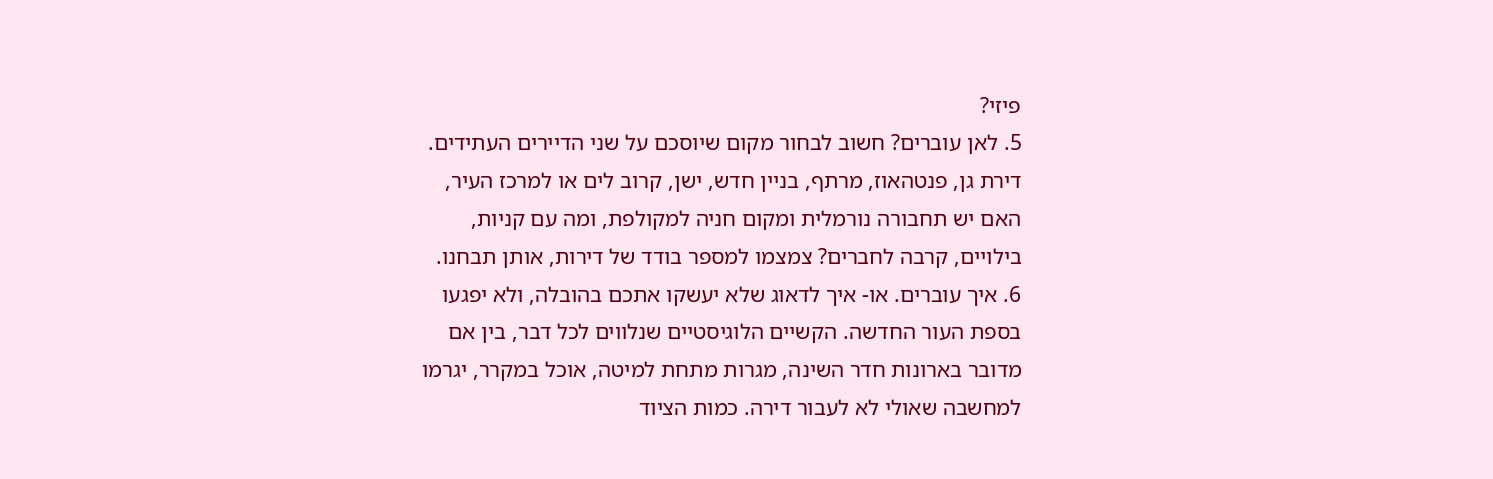פיזי?
5. לאן עוברים? חשוב לבחור מקום שיוסכם על שני הדיירים העתידים. דירת גן, פנטהאוז, מרתף, בניין חדש, ישן, קרוב לים או למרכז העיר, האם יש תחבורה נורמלית ומקום חניה למקולפת, ומה עם קניות, בילויים, קרבה לחברים? צמצמו למספר בודד של דירות, אותן תבחנו.
6. איך עוברים. או- איך לדאוג שלא יעשקו אתכם בהובלה, ולא יפגעו בספת העור החדשה. הקשיים הלוגיסטיים שנלווים לכל דבר, בין אם מדובר בארונות חדר השינה, מגרות מתחת למיטה, אוכל במקרר, יגרמו למחשבה שאולי לא לעבור דירה. כמות הציוד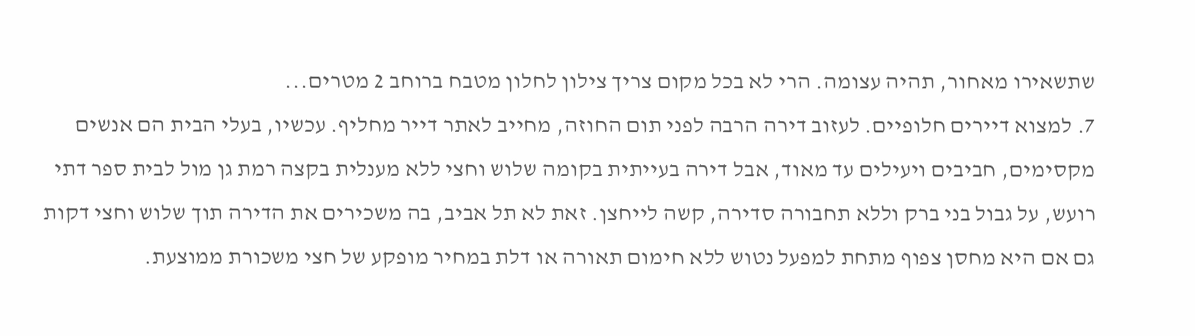שתשאירו מאחור, תהיה עצומה. הרי לא בכל מקום צריך צילון לחלון מטבח ברוחב 2 מטרים...
7. למצוא דיירים חלופיים. לעזוב דירה הרבה לפני תום החוזה, מחייב לאתר דייר מחליף. עכשיו, בעלי הבית הם אנשים מקסימים, חביבים ויעילים עד מאוד, אבל דירה בעייתית בקומה שלוש וחצי ללא מענלית בקצה רמת גן מול לבית ספר דתי רועש, על גבול בני ברק וללא תחבורה סדירה, קשה לייחצן. זאת לא תל אביב, בה משכירים את הדירה תוך שלוש וחצי דקות גם אם היא מחסן צפוף מתחת למפעל נטוש ללא חימום תאורה או דלת במחיר מופקע של חצי משכורת ממוצעת.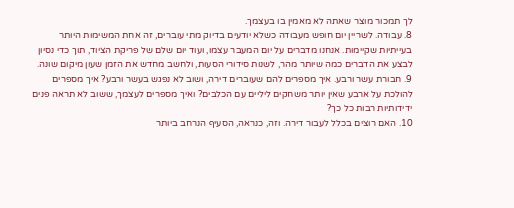לך תמכור מוצר שאתה לא מאמין בו בעצמך.
8. עבודה. לשריין יום חופש מעבודה כשלא יודעים בדיוק מתי עוברים, זה אחת המשימות היותר בעייתיות שקיימות. אנחנו מדברים על יום המעבר עצמו, ועוד יום שלם של פריקת הציוד, תוך כדי נסיון לבצע את הדברים כמה שיותר מהר, לשנות סידורי הסעות, ולחשב מחדש את הזמן שעון מיקום שונה.
9. חבורת עשר ורבע. איך מספרים להם שעוברים דירה, ושוב לא נפגש בעשר ורבע? איך מספרים להולכת על ארבע שאין יותר משחקים ליליים עם הכלבים? ואיך מספרים לעצמך, ששוב לא תראה פנים ידידותיות רבות כל כך?
10. האם רוצים בכלל לעבור דירה. וזה, כנראה, הסעיף הנרחב ביותר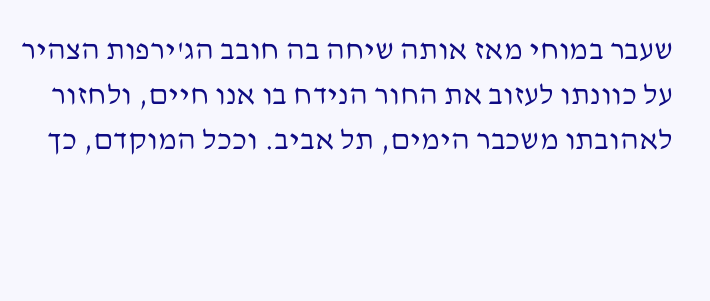שעבר במוחי מאז אותה שיחה בה חובב הג'ירפות הצהיר על כוונתו לעזוב את החור הנידח בו אנו חיים, ולחזור לאהובתו משכבר הימים, תל אביב. וככל המוקדם, כך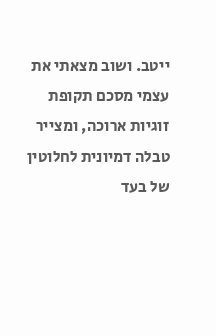ייטב. ושוב מצאתי את עצמי מסכם תקופת זוגיות ארוכה, ומצייר טבלה דמיונית לחלוטין של בעד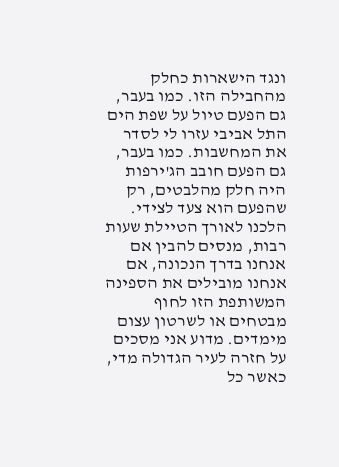ונגד הישארות כחלק מהחבילה הזו. כמו בעבר, גם הפעם טיול על שפת הים התל אביבי עזרו לי לסדר את המחשבות. כמו בעבר, גם הפעם חובב הג'ירפות היה חלק מהלבטים, רק שהפעם הוא צעד לצידי. הלכנו לאורך הטיילת שעות רבות, מנסים להבין אם אנחנו בדרך הנכונה, אם אנחנו מובילים את הספינה המשותפת הזו לחוף מבטחים או לשרטון עצום מימדים. מדוע אני מסכים על חזרה לעיר הגדולה מדי, כאשר כל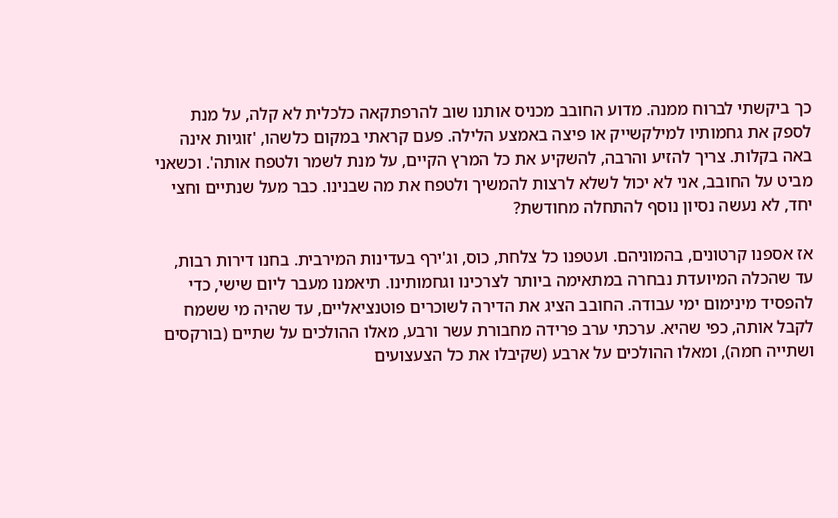כך ביקשתי לברוח ממנה. מדוע החובב מכניס אותנו שוב להרפתקאה כלכלית לא קלה, על מנת לספק את גחמותיו למילקשייק או פיצה באמצע הלילה. פעם קראתי במקום כלשהו, 'זוגיות אינה באה בקלות. צריך להזיע והרבה, להשקיע את כל המרץ הקיים, על מנת לשמר ולטפח אותה'. וכשאני מביט על החובב, אני לא יכול לשלא לרצות להמשיך ולטפח את מה שבנינו. כבר מעל שנתיים וחצי יחד, לא נעשה נסיון נוסף להתחלה מחודשת?

אז אספנו קרטונים, בהמוניהם. ועטפנו כל צלחת, כוס, וג'ירף בעדינות המירבית. בחנו דירות רבות, עד שהכלה המיועדת נבחרה במתאימה ביותר לצרכינו וגחמותינו. תיאמנו מעבר ליום שישי, כדי להפסיד מינימום ימי עבודה. החובב הציג את הדירה לשוכרים פוטנציאליים, עד שהיה מי ששמח לקבל אותה, כפי שהיא. ערכתי ערב פרידה מחבורת עשר ורבע, מאלו ההולכים על שתיים (בורקסים ושתייה חמה), ומאלו ההולכים על ארבע (שקיבלו את כל הצעצועים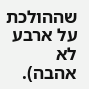שההולכת על ארבע לא אהבה).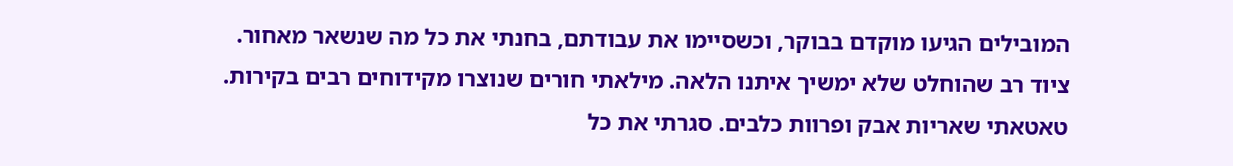המובילים הגיעו מוקדם בבוקר, וכשסיימו את עבודתם, בחנתי את כל מה שנשאר מאחור. ציוד רב שהוחלט שלא ימשיך איתנו הלאה. מילאתי חורים שנוצרו מקידוחים רבים בקירות. טאטאתי שאריות אבק ופרוות כלבים. סגרתי את כל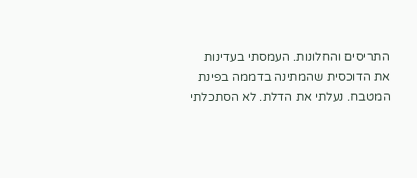התריסים והחלונות. העמסתי בעדינות את הדוכסית שהמתינה בדממה בפינת המטבח. נעלתי את הדלת. לא הסתכלתי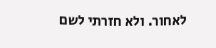לאחור. ולא חזרתי לשם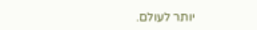יותר לעולם.